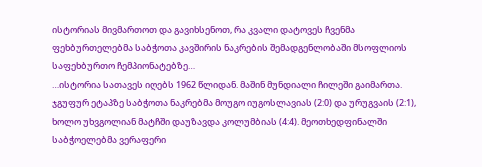ისტორიას მივმართოთ და გავიხსენოთ, რა კვალი დატოვეს ჩვენმა ფეხბურთელებმა საბჭოთა კავშირის ნაკრების შემადგენლობაში მსოფლიოს საფეხბურთო ჩემპიონატებზე…
…ისტორია სათავეს იღებს 1962 წლიდან. მაშინ მუნდიალი ჩილეში გაიმართა. ჯგუფურ ეტაპზე საბჭოთა ნაკრებმა მოუგო იუგოსლავიას (2:0) და ურუგვაის (2:1), ხოლო უხვგოლიან მატჩში დაუზავდა კოლუმბიას (4:4). მეოთხედფინალში საბჭოელებმა ვერაფერი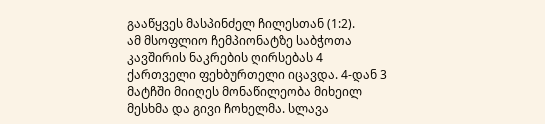გააწყვეს მასპინძელ ჩილესთან (1:2).
ამ მსოფლიო ჩემპიონატზე საბჭოთა კავშირის ნაკრების ღირსებას 4 ქართველი ფეხბურთელი იცავდა. 4-დან 3 მატჩში მიიღეს მონაწილეობა მიხეილ მესხმა და გივი ჩოხელმა. სლავა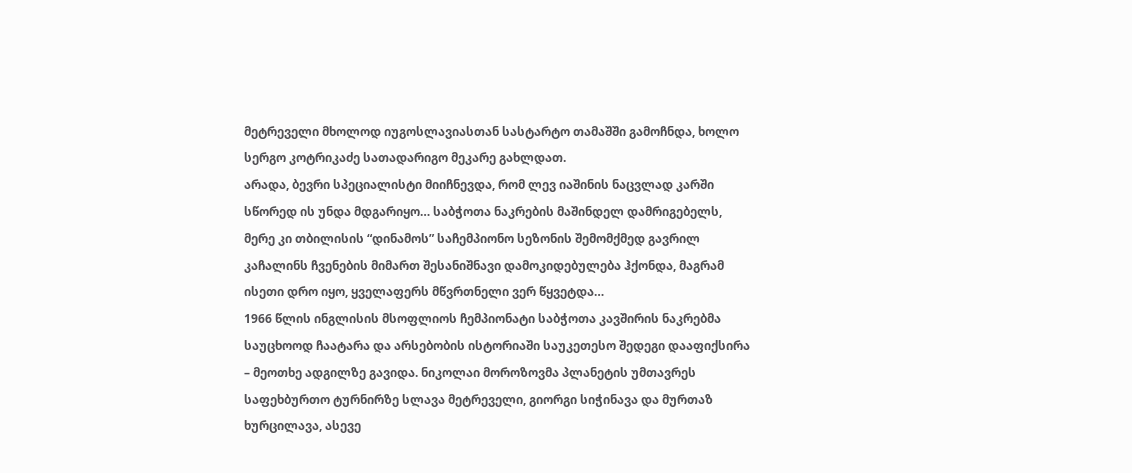მეტრეველი მხოლოდ იუგოსლავიასთან სასტარტო თამაშში გამოჩნდა, ხოლო სერგო კოტრიკაძე სათადარიგო მეკარე გახლდათ.
არადა, ბევრი სპეციალისტი მიიჩნევდა, რომ ლევ იაშინის ნაცვლად კარში სწორედ ის უნდა მდგარიყო… საბჭოთა ნაკრების მაშინდელ დამრიგებელს, მერე კი თბილისის “დინამოს” საჩემპიონო სეზონის შემომქმედ გავრილ კაჩალინს ჩვენების მიმართ შესანიშნავი დამოკიდებულება ჰქონდა, მაგრამ ისეთი დრო იყო, ყველაფერს მწვრთნელი ვერ წყვეტდა…
1966 წლის ინგლისის მსოფლიოს ჩემპიონატი საბჭოთა კავშირის ნაკრებმა საუცხოოდ ჩაატარა და არსებობის ისტორიაში საუკეთესო შედეგი დააფიქსირა – მეოთხე ადგილზე გავიდა. ნიკოლაი მოროზოვმა პლანეტის უმთავრეს საფეხბურთო ტურნირზე სლავა მეტრეველი, გიორგი სიჭინავა და მურთაზ ხურცილავა, ასევე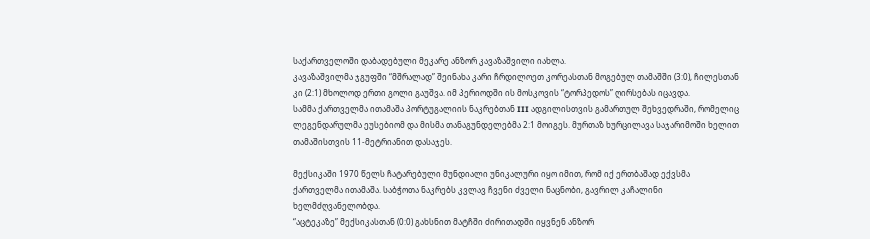საქართველოში დაბადებული მეკარე ანზორ კავაზაშვილი იახლა.
კავაზაშვილმა ჯგუფში “მშრალად” შეინახა კარი ჩრდილოეთ კორეასთან მოგებულ თამაშში (3:0), ჩილესთან კი (2:1) მხოლოდ ერთი გოლი გაუშვა. იმ პერიოდში ის მოსკოვის “ტორპედოს” ღირსებას იცავდა.
სამმა ქართველმა ითამაშა პორტუგალიის ნაკრებთან III ადგილისთვის გამართულ შეხვედრაში, რომელიც ლეგენდარულმა ეუსებიომ და მისმა თანაგუნდელებმა 2:1 მოიგეს. მურთაზ ხურცილავა საჯარიმოში ხელით თამაშისთვის 11-მეტრიანით დასაჯეს.

მექსიკაში 1970 წელს ჩატარებული მუნდიალი უნიკალური იყო იმით, რომ იქ ერთბაშად ექვსმა ქართველმა ითამაშა. საბჭოთა ნაკრებს კვლავ ჩვენი ძველი ნაცნობი, გავრილ კაჩალინი ხელმძღვანელობდა.
“აცტეკაზე” მექსიკასთან (0:0) გახსნით მატჩში ძირითადში იყვნენ ანზორ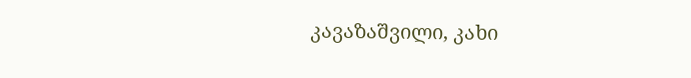კავაზაშვილი, კახი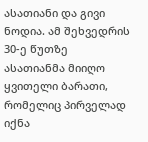ასათიანი და გივი ნოდია. ამ შეხვედრის 30-ე წუთზე ასათიანმა მიიღო ყვითელი ბარათი, რომელიც პირველად იქნა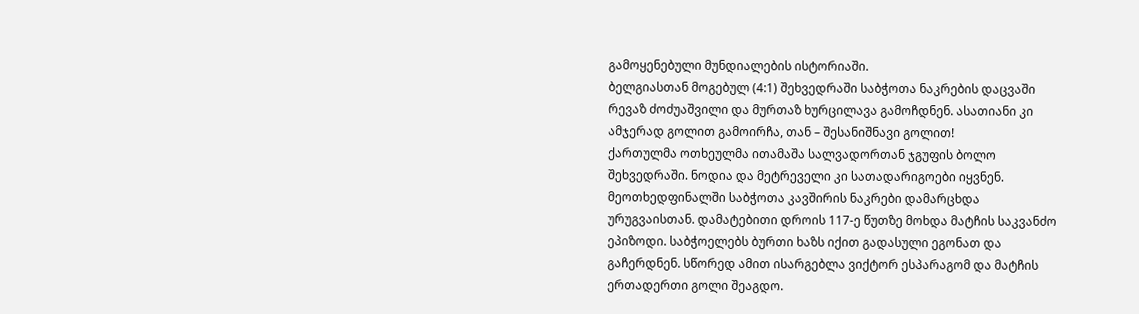გამოყენებული მუნდიალების ისტორიაში.
ბელგიასთან მოგებულ (4:1) შეხვედრაში საბჭოთა ნაკრების დაცვაში რევაზ ძოძუაშვილი და მურთაზ ხურცილავა გამოჩდნენ. ასათიანი კი ამჯერად გოლით გამოირჩა, თან – შესანიშნავი გოლით!
ქართულმა ოთხეულმა ითამაშა სალვადორთან ჯგუფის ბოლო შეხვედრაში. ნოდია და მეტრეველი კი სათადარიგოები იყვნენ.
მეოთხედფინალში საბჭოთა კავშირის ნაკრები დამარცხდა ურუგვაისთან. დამატებითი დროის 117-ე წუთზე მოხდა მატჩის საკვანძო ეპიზოდი. საბჭოელებს ბურთი ხაზს იქით გადასული ეგონათ და გაჩერდნენ. სწორედ ამით ისარგებლა ვიქტორ ესპარაგომ და მატჩის ერთადერთი გოლი შეაგდო.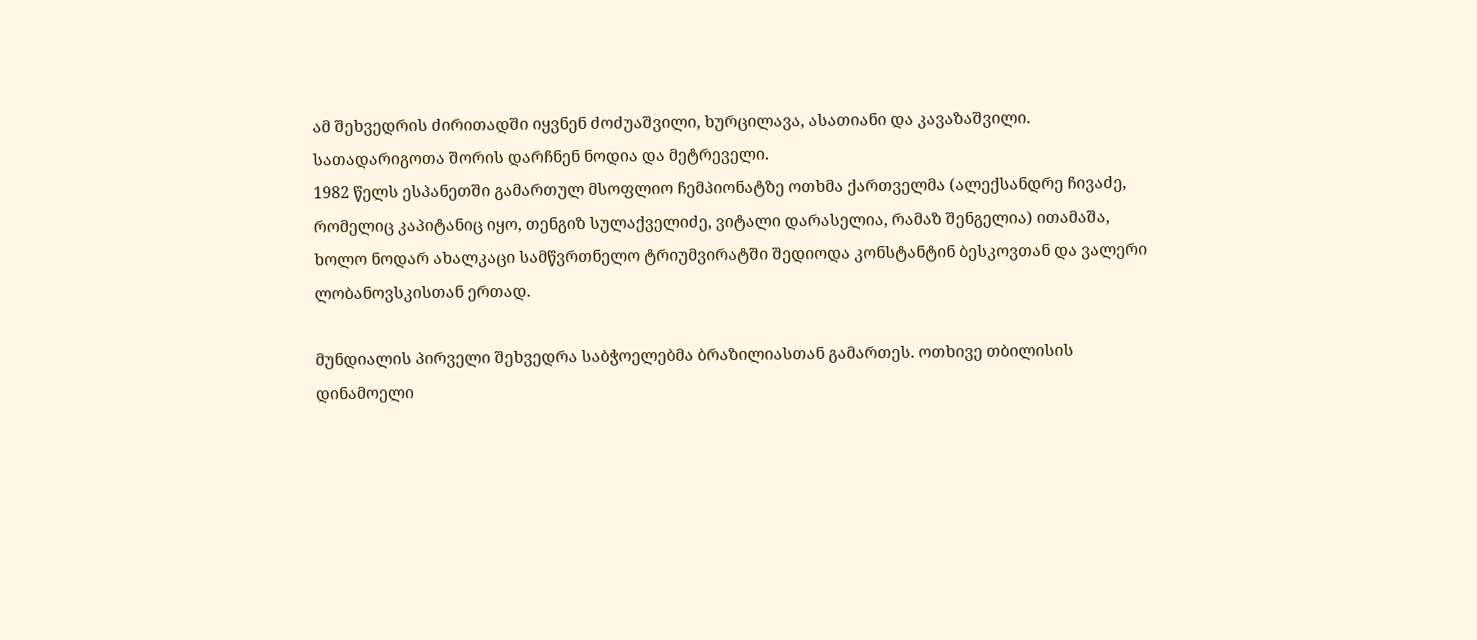ამ შეხვედრის ძირითადში იყვნენ ძოძუაშვილი, ხურცილავა, ასათიანი და კავაზაშვილი. სათადარიგოთა შორის დარჩნენ ნოდია და მეტრეველი.
1982 წელს ესპანეთში გამართულ მსოფლიო ჩემპიონატზე ოთხმა ქართველმა (ალექსანდრე ჩივაძე, რომელიც კაპიტანიც იყო, თენგიზ სულაქველიძე, ვიტალი დარასელია, რამაზ შენგელია) ითამაშა, ხოლო ნოდარ ახალკაცი სამწვრთნელო ტრიუმვირატში შედიოდა კონსტანტინ ბესკოვთან და ვალერი ლობანოვსკისთან ერთად.

მუნდიალის პირველი შეხვედრა საბჭოელებმა ბრაზილიასთან გამართეს. ოთხივე თბილისის დინამოელი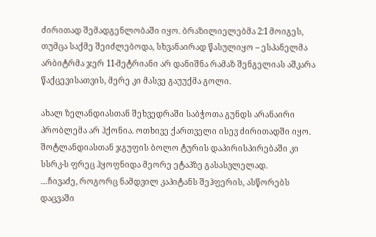ძირითად შემადგენლობაში იყო. ბრაზილიელებმა 2:1 მოიგეს, თუმცა საქმე შეიძლებოდა, სხვანაირად წასულიყო – ესპანელმა არბიტრმა ჯერ 11-მეტრიანი არ დანიშნა რამაზ შენგელიას აშკარა წაქცევისათვის, მერე კი მასვე გაუუქმა გოლი.

ახალ ზელანდიასთან შეხვედრაში საბჭოთა გუნდს არანაირი პრობლემა არ ჰქონია. ოთხივე ქართველი ისევ ძირითადში იყო. შოტლანდიასთან ჯგუფის ბოლო ტურის დაპირისპირებაში კი სსრკ-ს ფრეც ჰყოფნიდა მეორე ეტაპზე გასასვლელად.
…ჩივაძე, როგორც ნამდვილ კაპიტანს შეჰფერის, ასწორებს დაცვაში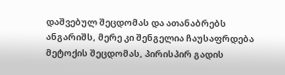დაშვებულ შეცდომას და ათანაბრებს ანგარიშს, მერე კი შენგელია ჩაუსაფრდება მეტოქის შეცდომას, პირისპირ გადის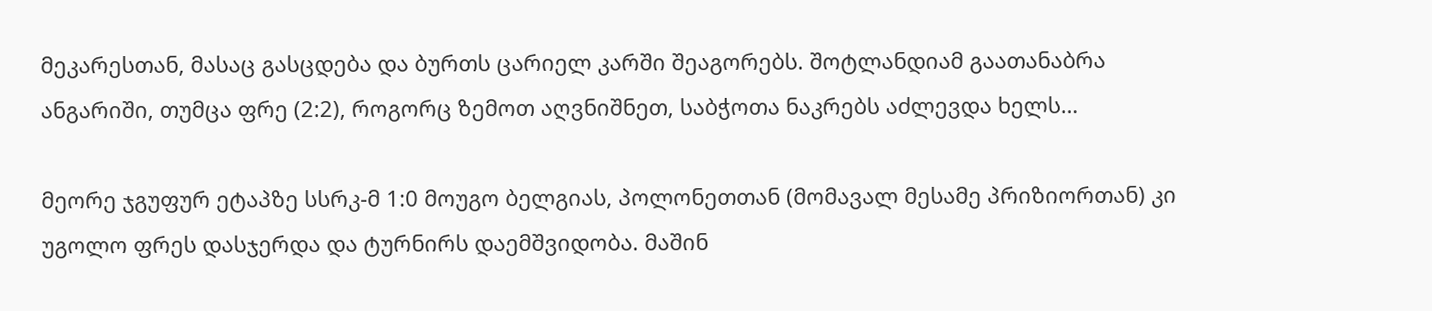მეკარესთან, მასაც გასცდება და ბურთს ცარიელ კარში შეაგორებს. შოტლანდიამ გაათანაბრა ანგარიში, თუმცა ფრე (2:2), როგორც ზემოთ აღვნიშნეთ, საბჭოთა ნაკრებს აძლევდა ხელს…

მეორე ჯგუფურ ეტაპზე სსრკ-მ 1:0 მოუგო ბელგიას, პოლონეთთან (მომავალ მესამე პრიზიორთან) კი უგოლო ფრეს დასჯერდა და ტურნირს დაემშვიდობა. მაშინ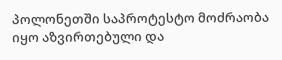პოლონეთში საპროტესტო მოძრაობა იყო აზვირთებული და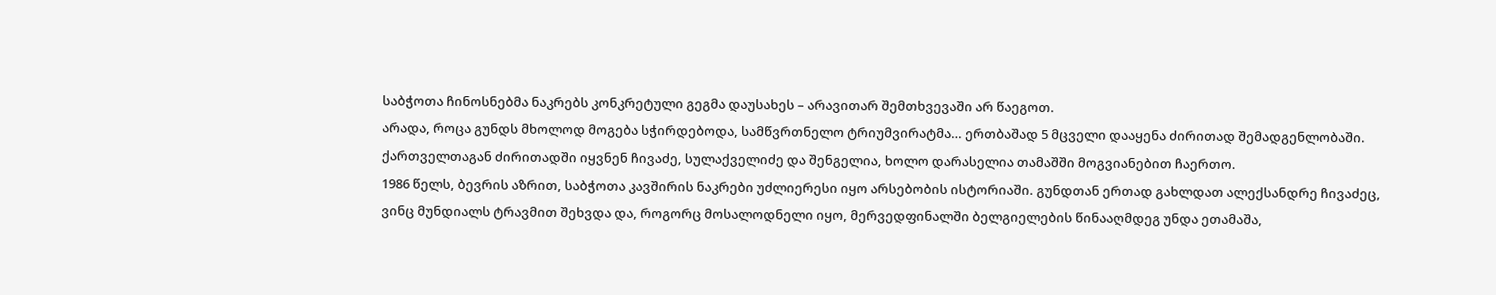საბჭოთა ჩინოსნებმა ნაკრებს კონკრეტული გეგმა დაუსახეს – არავითარ შემთხვევაში არ წაეგოთ.
არადა, როცა გუნდს მხოლოდ მოგება სჭირდებოდა, სამწვრთნელო ტრიუმვირატმა… ერთბაშად 5 მცველი დააყენა ძირითად შემადგენლობაში. ქართველთაგან ძირითადში იყვნენ ჩივაძე, სულაქველიძე და შენგელია, ხოლო დარასელია თამაშში მოგვიანებით ჩაერთო.
1986 წელს, ბევრის აზრით, საბჭოთა კავშირის ნაკრები უძლიერესი იყო არსებობის ისტორიაში. გუნდთან ერთად გახლდათ ალექსანდრე ჩივაძეც, ვინც მუნდიალს ტრავმით შეხვდა და, როგორც მოსალოდნელი იყო, მერვედფინალში ბელგიელების წინააღმდეგ უნდა ეთამაშა,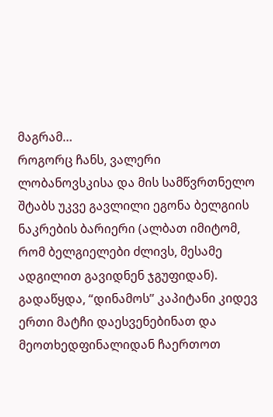მაგრამ…
როგორც ჩანს, ვალერი ლობანოვსკისა და მის სამწვრთნელო შტაბს უკვე გავლილი ეგონა ბელგიის ნაკრების ბარიერი (ალბათ იმიტომ, რომ ბელგიელები ძლივს, მესამე ადგილით გავიდნენ ჯგუფიდან). გადაწყდა, “დინამოს” კაპიტანი კიდევ ერთი მატჩი დაესვენებინათ და მეოთხედფინალიდან ჩაერთოთ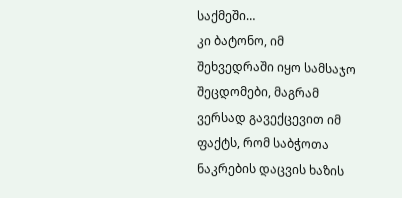საქმეში…
კი ბატონო, იმ შეხვედრაში იყო სამსაჯო შეცდომები, მაგრამ ვერსად გავექცევით იმ ფაქტს, რომ საბჭოთა ნაკრების დაცვის ხაზის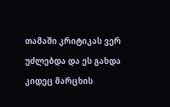თამაში კრიტიკას ვერ უძლებდა და ეს გახდა კიდეც მარცხის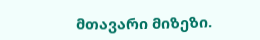მთავარი მიზეზი.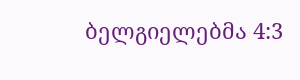ბელგიელებმა 4:3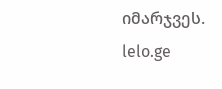იმარჯვეს.
lelo.ge